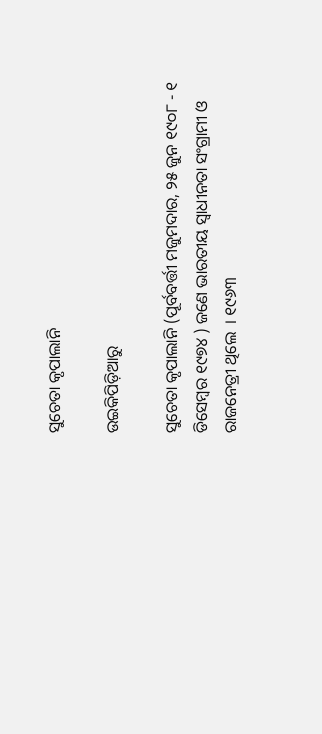ସୁଚେତା କୃପାଲାନି

ଉଇକିପିଡ଼ିଆ‌ରୁ

ସୁଚେତା କୃପାଲାନି (ପୂର୍ବବର୍ତ୍ତୀ ମଜୁମଦାର, ୨୫ ଜୁନ ୧୯୦୮ - ୧ ଡିସେମ୍ବର ୧୯୭୪ ) ଜଣେ ଭାରତୀୟ ସ୍ୱାଧୀନତା ସଂଗ୍ରାମୀ ଓ ରାଜନେତ୍ରୀ ଥିଲେ  । ୧୯୬୩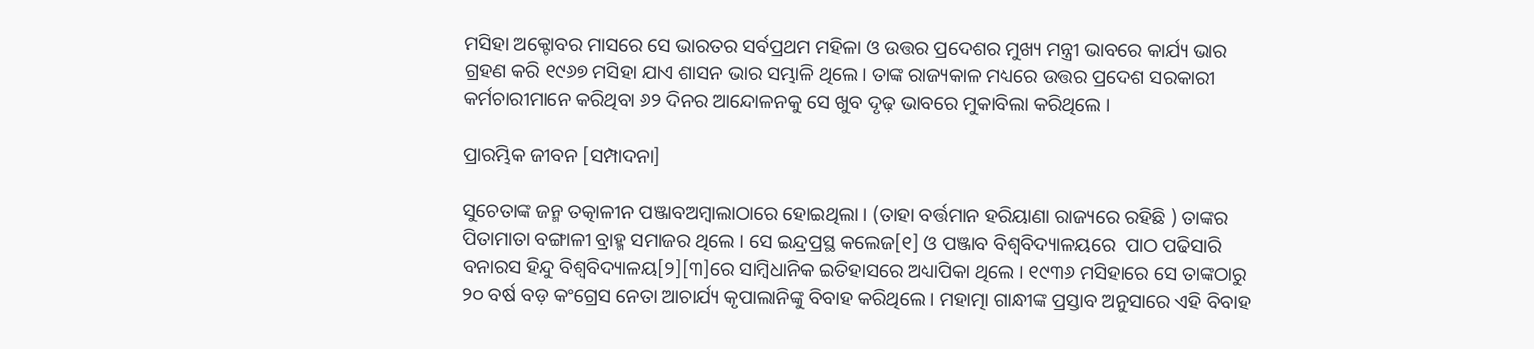ମସିହା ଅକ୍ଟୋବର ମାସରେ ସେ ଭାରତର ସର୍ବପ୍ରଥମ ମହିଳା ଓ ଉତ୍ତର ପ୍ରଦେଶର ମୁଖ୍ୟ ମନ୍ତ୍ରୀ ଭାବରେ କାର୍ଯ୍ୟ ଭାର ଗ୍ରହଣ କରି ୧୯୬୭ ମସିହା ଯାଏ ଶାସନ ଭାର ସମ୍ଭାଳି ଥିଲେ। ତାଙ୍କ ରାଜ୍ୟକାଳ ମଧ୍ୟରେ ଉତ୍ତର ପ୍ରଦେଶ ସରକାରୀ କର୍ମଚାରୀମାନେ କରିଥିବା ୬୨ ଦିନର ଆନ୍ଦୋଳନକୁ ସେ ଖୁବ ଦୃଢ଼ ଭାବରେ ମୁକାବିଲା କରିଥିଲେ ।

ପ୍ରାରମ୍ଭିକ ଜୀବନ [ସମ୍ପାଦନା]

ସୁଚେତାଙ୍କ ଜନ୍ମ ତତ୍କାଳୀନ ପଞ୍ଜାବଅମ୍ବାଲାଠାରେ ହୋଇଥିଲା । (ତାହା ବର୍ତ୍ତମାନ ହରିୟାଣା ରାଜ୍ୟରେ ରହିଛି ) ତାଙ୍କର ପିତାମାତା ବଙ୍ଗାଳୀ ବ୍ରାହ୍ମ ସମାଜର ଥିଲେ । ସେ ଇନ୍ଦ୍ରପ୍ରସ୍ଥ କଲେଜ[୧] ଓ ପଞ୍ଜାବ ବିଶ୍ୱବିଦ୍ୟାଳୟରେ  ପାଠ ପଢିସାରି ବନାରସ ହିନ୍ଦୁ ବିଶ୍ୱବିଦ୍ୟାଳୟ[୨][୩]ରେ ସାମ୍ବିଧାନିକ ଇତିହାସରେ ଅଧ୍ୟାପିକା ଥିଲେ । ୧୯୩୬ ମସିହାରେ ସେ ତାଙ୍କଠାରୁ ୨୦ ବର୍ଷ ବଡ଼ କଂଗ୍ରେସ ନେତା ଆଚାର୍ଯ୍ୟ କୃପାଲାନିଙ୍କୁ ବିବାହ କରିଥିଲେ । ମହାତ୍ମା ଗାନ୍ଧୀଙ୍କ ପ୍ରସ୍ତାବ ଅନୁସାରେ ଏହି ବିବାହ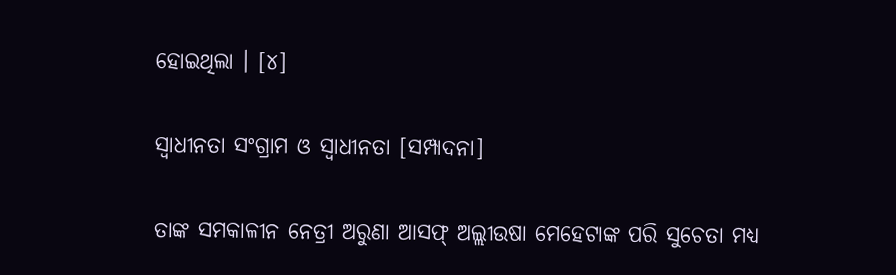ହୋଇଥିଲା । [୪]

ସ୍ୱାଧୀନତା ସଂଗ୍ରାମ ଓ ସ୍ୱାଧୀନତା [ସମ୍ପାଦନା]

ତାଙ୍କ ସମକାଳୀନ ନେତ୍ରୀ ଅରୁଣା ଆସଫ୍ ଅଲ୍ଲୀଉଷା ମେହେଟାଙ୍କ ପରି ସୁଚେତା ମଧ୍ୟ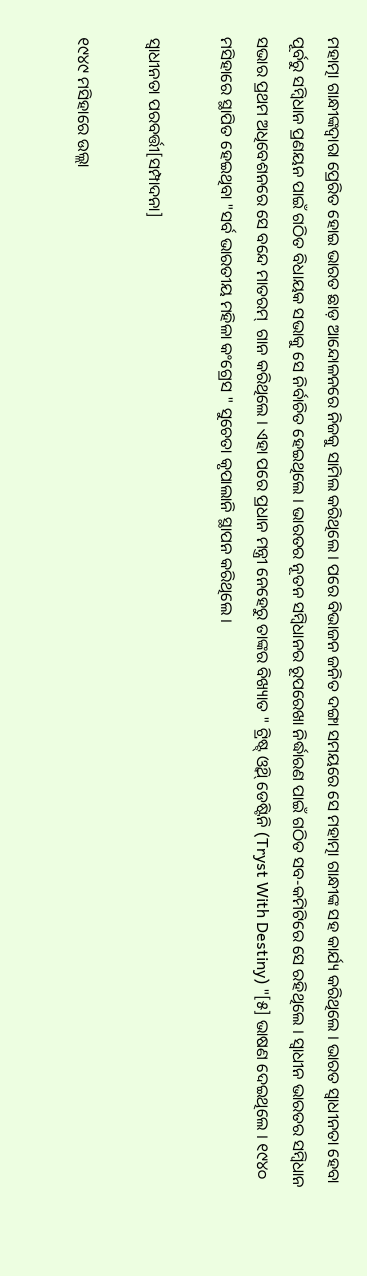ମହାତ୍ମା ଗାନ୍ଧୀଙ୍କଦ୍ୱାରା ପ୍ରେରିତ ହୋଇ ଭାରତ ଛାଡ଼ ଆନ୍ଦୋଳନରେ ନିଜକୁ ସାମିଲ କରିଥିଲେ । ପରେ ବିଭାଜନ ଜନିତ ଦଙ୍ଗା ସମୟରେ ସେ ମହାତ୍ମା ଗାନ୍ଧୀଙ୍କ ସହ କାର୍ଯ୍ୟ କରିଥିଲେ । ଭାରତ ସ୍ୱାଧୀନତା ହେବା ପୂର୍ବରୁ ସମ୍ବିଧାନ ପ୍ରଣୟନ ପାଇଁ ଗଠିତ ବିଧାୟକ ସଭାକୁ ସେ ନିର୍ବାଚିତ ହେଇଥିଲେ । ଭାରତର ନୂତନ ସମ୍ବିଧାନର ରୂପରେଖା ନିର୍ଦ୍ଧାରଣ ପାଇଁ ଗଠିତ ସବ-କମିଟିରେ ସେ ରହିଥିଲେ । ସ୍ୱାଧୀନ ଭାରତର ସମ୍ବିଧାନ ସଭାର ପ୍ରଥମ ଅଧିବେଶନରେ ସେ ବନ୍ଦେ ମାତରମ୍  ଗାନ କରିଥିଲେ । ଏହା ପରେ ପ୍ରଧାନ ମନ୍ତ୍ରୀ ନେହେରୁ ତାଙ୍କର ବିଖ୍ୟାତ " ଟ୍ରିଷ୍ଟ୍ ଓ୍ବିଥ୍ ଡେଷ୍ଟିନି (Tryst With Destiny) "[୫] ଭାଷଣ ଦେଇଥିଲେ । ୧୯୪୦ ମସିହାରେ ସ୍ଥାପିତ ହେଇଥିବା "ସର୍ବ ଭାରତୀୟ ମହିଳା କଂଗ୍ରେସ " ସୁଚେତା କୃପାଲାନି ସ୍ଥାପନ କରିଥିଲେ ।

ସ୍ୱାଧୀନତା ପରବର୍ତ୍ତୀ[ସମ୍ପାଦନା]

୧୯୪୯ ମସିହାରେ ଉଲ୍ଲା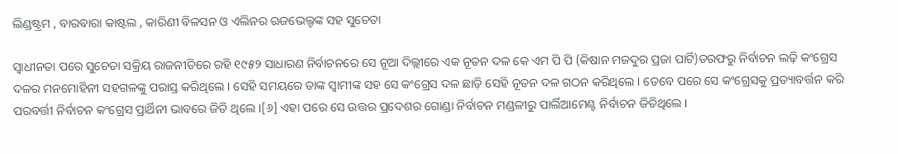ଲିଣ୍ଡଷ୍ଟ୍ରମ , ବାରବାରା କାଷ୍ଟଲ , କାରିଣୀ ବିଳସନ ଓ ଏଲିନର ଋଜଭେଲ୍ଟଙ୍କ ସହ ସୁଚେତା

ସ୍ୱାଧୀନତା ପରେ ସୁଚେତା ସକ୍ରିୟ ରାଜନୀତିରେ ରହି ୧୯୫୨ ସାଧାରଣ ନିର୍ବାଚନରେ ସେ ନୂଆ ଦିଲ୍ଲୀରେ ଏକ ନୂତନ ଦଳ କେ ଏମ ପି ପି (କିଷାନ ମଜଦୁର ପ୍ରଜା ପାର୍ଟି)ତରଫରୁ ନିର୍ବାଚନ ଲଢ଼ି କଂଗ୍ରେସ ଦଳର ମନମୋହିନୀ ସହଗଳଙ୍କୁ ପରାସ୍ତ କରିଥିଲେ । ସେହି ସମୟରେ ତାଙ୍କ ସ୍ୱାମୀଙ୍କ ସହ ସେ କଂଗ୍ରେସ ଦଳ ଛାଡ଼ି ସେହି ନୂତନ ଦଳ ଗଠନ କରିଥିଲେ । ତେବେ ପରେ ସେ କଂଗ୍ରେସକୁ ପ୍ରତ୍ୟାବର୍ତ୍ତନ କରି ପରବର୍ତ୍ତୀ ନିର୍ବାଚନ କଂଗ୍ରେସ ପ୍ରାର୍ଥିନୀ ଭାବରେ ଜିତି ଥିଲେ ।[୬] ଏହା ପରେ ସେ ଉତ୍ତର ପ୍ରଦେଶର ଗୋଣ୍ଡା ନିର୍ବାଚନ ମଣ୍ଡଳୀରୁ ପାର୍ଲିଆମେଣ୍ଟ ନିର୍ବାଚନ ଜିତିଥିଲେ ।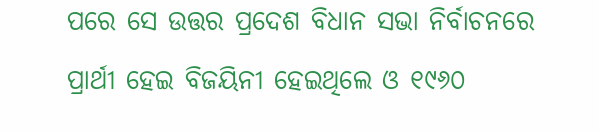ପରେ ସେ ଉତ୍ତର ପ୍ରଦେଶ ବିଧାନ ସଭା ନିର୍ବାଚନରେ ପ୍ରାର୍ଥୀ ହେଇ ବିଜୟିନୀ ହେଇଥିଲେ ଓ ୧୯୬୦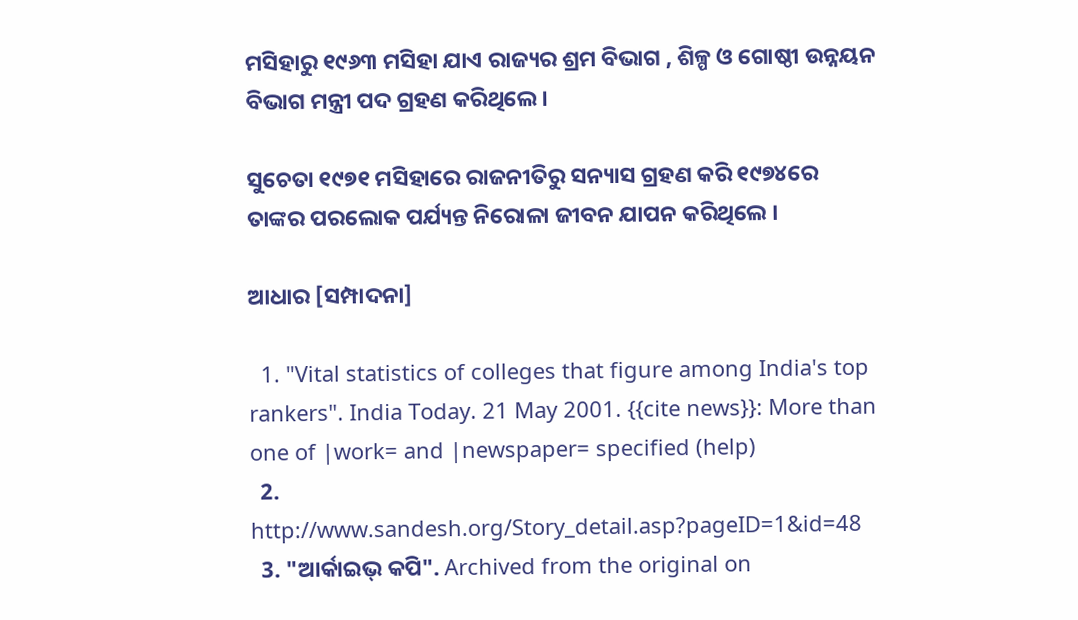ମସିହାରୁ ୧୯୬୩ ମସିହା ଯାଏ ରାଜ୍ୟର ଶ୍ରମ ବିଭାଗ , ଶିଳ୍ପ ଓ ଗୋଷ୍ଠୀ ଉନ୍ନୟନ ବିଭାଗ ମନ୍ତ୍ରୀ ପଦ ଗ୍ରହଣ କରିଥିଲେ ।

ସୁଚେତା ୧୯୭୧ ମସିହାରେ ରାଜନୀତିରୁ ସନ୍ୟାସ ଗ୍ରହଣ କରି ୧୯୭୪ରେ ତାଙ୍କର ପରଲୋକ ପର୍ଯ୍ୟନ୍ତ ନିରୋଳା ଜୀବନ ଯାପନ କରିଥିଲେ ।

ଆଧାର [ସମ୍ପାଦନା]

  1. "Vital statistics of colleges that figure among India's top rankers". India Today. 21 May 2001. {{cite news}}: More than one of |work= and |newspaper= specified (help)
  2. http://www.sandesh.org/Story_detail.asp?pageID=1&id=48
  3. "ଆର୍କାଇଭ୍ କପି". Archived from the original on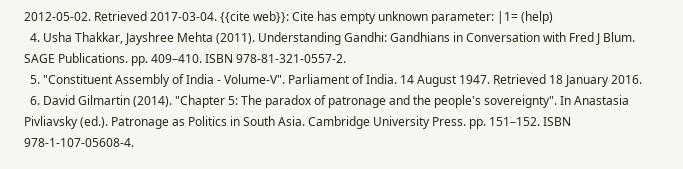2012-05-02. Retrieved 2017-03-04. {{cite web}}: Cite has empty unknown parameter: |1= (help)
  4. Usha Thakkar, Jayshree Mehta (2011). Understanding Gandhi: Gandhians in Conversation with Fred J Blum. SAGE Publications. pp. 409–410. ISBN 978-81-321-0557-2.
  5. "Constituent Assembly of India - Volume-V". Parliament of India. 14 August 1947. Retrieved 18 January 2016.
  6. David Gilmartin (2014). "Chapter 5: The paradox of patronage and the people's sovereignty". In Anastasia Pivliavsky (ed.). Patronage as Politics in South Asia. Cambridge University Press. pp. 151–152. ISBN 978-1-107-05608-4.